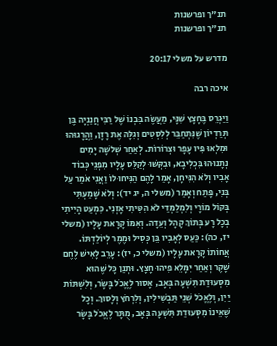תנ"ך ופרשנות
תנ"ך ופרשנות

מדרש על משלי 20:17

איכה רבה

וַיַּגְרֵס בֶּחָצָץ שִׁנָּי, מַעֲשֶׂה בִּבְנוֹ שֶׁל רַבִּי חֲנַנְיָה בֶּן תְּרַדְיוֹן שֶׁנִּתְחַבֵּר לְלִסְטִים וְגִלָּה אֶת רָזָן, וַהֲרָגוּהוּ וּמִלְאוּ פִּיו עָפָר וּצְרוֹרוֹת. לְאַחַר שְׁלשָׁה יָמִים נְתָנוּהוּ בִּכְלִיבָא, וּבִקְּשׁוּ לְקַלֵּס עָלָיו מִפְּנֵי כְּבוֹד אָבִיו וְלֹא הִנִּיחָן, אָמַר לָהֶם הַנִּיחוּ לוֹ וַאֲנִי אֹמַר עַל בְּנִי, פָּתַח וְאָמַר (משלי ה, יג יד): וְלֹא שָׁמַעְתִּי בְּקוֹל מוֹרָי וְלִמְלַמְּדַי לֹא הִטִּיתִי אָזְנִי. כִּמְעַט הָיִיתִי בְכָל רָע בְּתוֹךְ קָהָל וְעֵדָה. וְאִמּוֹ קָרָאת עָלָיו (משלי יז, כה): כַּעַס לְאָבִיו בֵּן כְּסִיל וּמֶמֶר לְיוֹלַדְתּוֹ. אֲחוֹתוֹ קָרָאת עָלָיו (משלי כ, יז): עָרֵב לָאִישׁ לֶחֶם שָׁקֶר וְאַחַר יִמָּלֵא פִיהוּ חָצָץ. וּתְנַן כָּל שֶׁהוּא מִסְּעוּדַת תִּשְׁעָה בְּאָב, אָסוּר לֶאֱכֹל בָּשָׂר, וְלִשְׁתּוֹת יַיִן, וְלֶאֱכֹל שְׁנֵי תַּבְשִׁילִין, וְלִרְחֹץ וְלָסוּךְ. וְכָל שֶׁאֵינוֹ מִסְּעוּדַת תִּשְׁעָה בְּאָב, מֻתָּר לֶאֱכֹל בָּשָׂר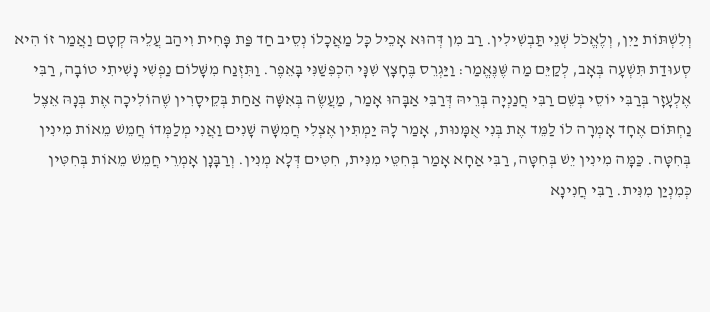וְלִשְׁתּוֹת יַיִן, וְלֶאֱכֹל שְׁנֵי תַּבְשִׁילִין. רַב מִן דְּהוּא אָכֵיל כָּל מַאֲכָלוֹ נְסֵיב חַד פַּת פָּחִית וִיהַב עֲלֵיהּ קְטָם וַאֲמַר זוֹ הִיא סְעוּדַת תִּשְׁעָה בְּאָב, לְקַיֵּם מַה שֶּׁנֶּאֱמַר: וַיַּגְרֵס בֶּחָצָץ שִׁנָּי הִכְפִּשַׁנִּי בָּאֵפֶר. וַתִּזְנַח מִשָּׁלוֹם נַפְשִׁי נָשִׁיתִי טוֹבָה, רַבִּי אֶלְעָזָר בְּרַבִּי יוֹסֵי בְּשֵׁם רַבִּי חֲנַנְיָה בְּרֵיהּ דְּרַבִּי אַבָּהוּ אָמַר, מַעֲשֶׂה בְּאִשָּׁה אַחַת בְּקֵיסָרִין שֶׁהוֹלִיכָה אֶת בְּנָהּ אֵצֶל נַחְתּוֹם אֶחָד אָמְרָה לוֹ לַמֵּד אֶת בְּנִי אֻמָּנוּת, אָמַר לָהּ יַמְתִּין אֶצְלִי חֲמִשָּׁה שָׁנִים וַאֲנִי מְלַמְּדוֹ חֲמֵשׁ מֵאוֹת מִינִין בְּחִטָּה. כַּמָּה מִינִין יֵשׁ בְּחִטָּה, רַבִּי אַחָא אָמַר בְּחִטֵּי מִנִּית, חִטִּים דְּלָא מְנִין. וְרַבָּנָן אָמְרֵי חֲמֵשׁ מֵאוֹת בְּחִטִּין כְּמִנְיַן מִנִּית. רַבִּי חֲנִינָא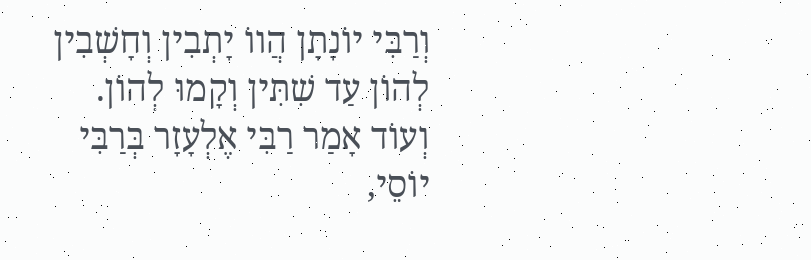וְרַבִּי יוֹנָתָן הֲווֹ יָתְבִין וְחָשְׁבִין לְהוֹן עַד שִׁתִּין וְקָמוּ לְהוֹן. וְעוֹד אָמַר רַבִּי אֶלְעָזָר בְּרַבִּי יוֹסֵי,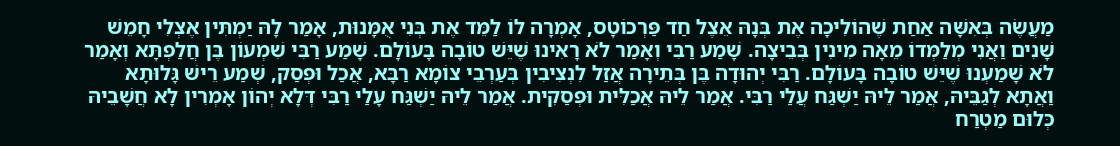מַעֲשֶׂה בְּאִשָּׁה אַחַת שֶׁהוֹלִיכָה אֶת בְּנָהּ אֵצֶל חַד פַּרְכוֹטָס, אָמְרָה לוֹ לַמֵּד אֶת בְּנִי אֻמָּנוּת, אָמַר לָהּ יַמְתִּין אֶצְלִי חָמֵשׁ שָׁנִים וַאֲנִי מְלַמְּדוֹ מֵאָה מִינִין בְּבֵיצָה. שָׁמַע רַבִּי וְאָמַר לֹא רָאִינוּ שֶׁיֵּשׁ טוֹבָה בָּעוֹלָם. שָׁמַע רַבִּי שִׁמְעוֹן בֶּן חֲלַפְתָּא וְאָמַר לֹא שָׁמַעְנוּ שֶׁיֵּשׁ טוֹבָה בָּעוֹלָם. רַבִּי יְהוּדָה בֶּן בְּתֵירָה אֲזַל לִנְצִיבִין בְּעַרְבֵי צוֹמָא רַבָּא, אֲכַל וּפְסַק, שְׁמַע רֵישׁ גָּלוּתָא וַאֲתָא לְגַבֵּיהּ, אֲמַר לֵיהּ יַשְׁגַּח עֲלַי רַבִּי. אֲמַר לֵיהּ אֲכַלִּית וּפְסַקִית. אֲמַר לֵיהּ יַשְׁגַּח עָלַי רַבִּי דְּלָא יְהוֹן אָמְרִין לָא חֲשָׁבֵיהּ כְּלוּם מַטְרַח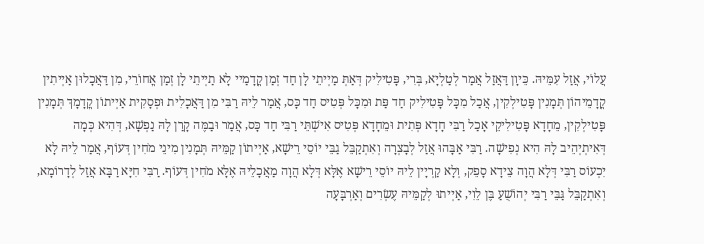עֲלוֹי, אֲזַל עִמֵּיהּ. כֵּיוָן דַּאֲזַל אֲמַר לְטַלְיָא, בְּרִי, פָּטִילִיק דְּאַתְּ מַיְיתֵי לָן חַד זְמַן קֳדָמַיי לָא תַיְיתֵי לָן זְמַן אֳחוֹרֵי, מִן דַּאֲכָלוּן אַיְיתִין קֳדָמֵיהוֹן תְּמָנִין פָּטִילְקִין, אֲכַל מִכָּל פָּטִילִיק חַד פַּת וּמִכָּל פְּטִיס חַד כָּס, אֲמַר לֵיהּ רַבִּי מִן דַּאֲכָלִית וּפְסָקִית אַיְיתוֹן קֳדָמָךְ תְּמָנִין פָּטִילְקִין, מֵחָדָא פָּטִילִיקֵי אָכַל רַבִּי חָדָא פְּתִית וּמֵחָדָא פְּטִיס אִישְׁתֵּי רַבִּי חַד כָּס, אֲמַר וּבַמֶּה קָרַן לָהּ נַפְשָׁא, דְּהִיא כְּמָה דְּאִיתְיְהֵיב לָהּ הִיא נְפִישָׁה. רַבִּי אַבָּהוּ אֲזַל לְבָצְרָה וְאִתְקַבֵּל גַבֵּי יוֹסֵי רֵישָׁא, אַיְיתוֹן קַמֵּיהּ תְּמָנִין מִינֵי מֹחִין דְּעוֹף, אֲמַר לֵיהּ לָא יִכְעוֹס רַבִּי דְּלָא הֲוָה צֵידָא סָפֵק, וְלָא קַרְיָין לֵיהּ יוֹסֵי רֵישָׁא אֶלָּא דְּלָא הֲוָה מַאֲכָלֵיהּ אֶלָּא מֹחִין דְּעוֹף. רַבִּי חִיָּא רַבָּא אֲזַל לְדָרוֹמָא, וְאִתְקַבֵּל גַּבֵּי רַבִּי יְהוֹשֻׁעַ בֶּן לֵוִי, אַיְיתוּ לְקַמֵּיהּ עֶשְׂרִים וְאַרְבָּעָה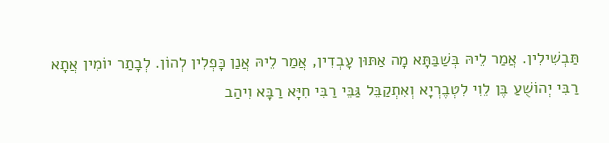תַּבְשִׁילִין. אֲמַר לֵיהּ בְּשַׁבַּתָּא מָה אַתּוּן עָבְדִין, אֲמַר לֵיהּ אֲנַן כָּפְלִין לְהוֹן. לְבָתַר יוֹמִין אֲתָא רַבִּי יְהוֹשֻׁעַ בֶּן לֵוִי לִטְבֶרְיָא וְאִתְקַבֵּל גַּבֵּי רַבִּי חִיָּא רַבָּא וִיהַב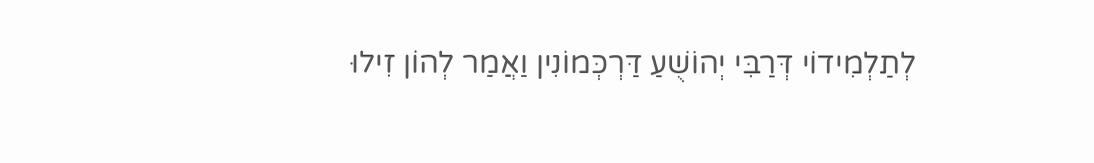לְתַלְמִידוֹי דְּרַבִּי יְהוֹשֻׁעַ דַּרְכְּמוֹנִין וַאֲמַר לְהוֹן זִילוּ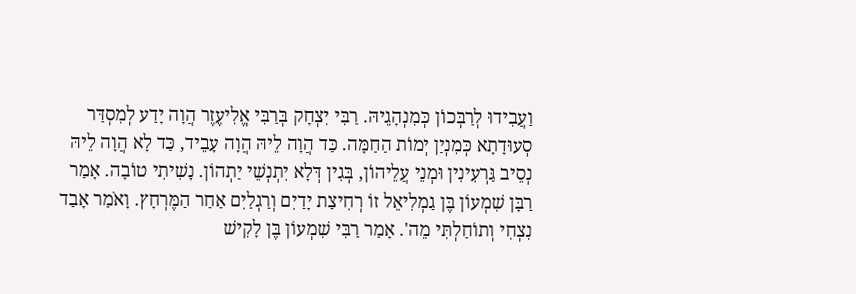וַעֲבִידוּ לְרַבְּכוֹן כְּמִנְהָגֵיהּ. רַבִּי יִצְחָק בְּרַבִּי אֱלִיעֶזֶר הֲוָה יָדַע לְמִסְדַּר סְעוּדָתָא כְּמִנְיַן יְמוֹת הַחַמָּה. כַּד הֲוָה לֵיהּ הֲוָה עָבֵיד, כַּד לָא הֲוָה לֵיהּ נְסֵיב גַּרְעִינִין וּמְנֵי עֲלֵיהוֹן, בְּגִין דְּלָא יִתְנְשֵׁי יַתְהוֹן. נָשִׁיתִי טוֹבָה. אָמַר רַבָּן שִׁמְעוֹן בֶּן גַמְלִיאֵל זוֹ רְחִיצַת יָדַיִם וְרַגְלַיִם אַחַר הַמֶּרְחָץ. וָאֹמַר אָבַד נִצְחִי וְתוֹחַלְתִּי מֵה'. אָמַר רַבִּי שִׁמְעוֹן בֶּן לָקִישׁ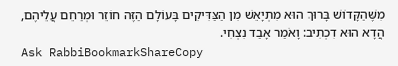מִשֶּׁהַקָּדוֹשׁ בָּרוּךְ הוּא מִתְיָאֵשׁ מִן הַצַּדִּיקִים בָּעוֹלָם הַזֶּה חוֹזֵר וּמְרַחֵם עֲלֵיהֶם, הֲדָא הוּא דִכְתִיב: וָאֹמַר אָבַד נִצְחִי.
Ask RabbiBookmarkShareCopy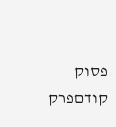פסוק קודםפרק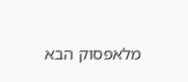מלאפסוק הבא